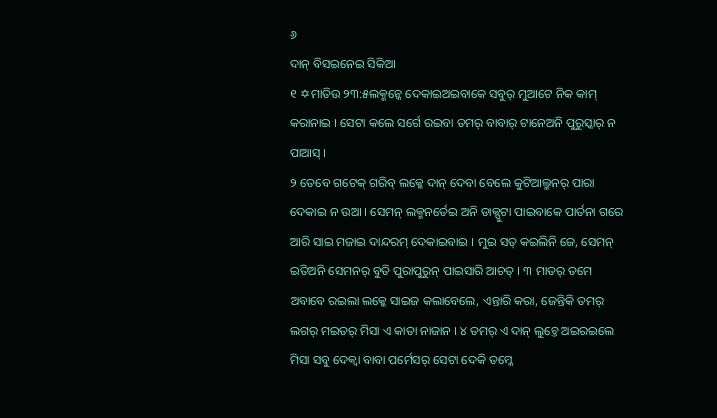୬
ଦାନ୍ ବିସଇନେଇ ସିକିଆ
୧ ✡ମାତିଉ ୨୩:୫ଲକ୍ମନ୍କେ ଦେକାଇଅଇବାକେ ସବୁର୍ ମୁଆଟେ ନିକ କାମ୍ କରାନାଇ । ସେଟା କଲେ ସର୍ଗେ ରଇବା ତମର୍ ବାବାର୍ ଟାନେଅନି ପୁରୁସ୍କାର୍ ନ ପାଆସ୍ ।
୨ ତେବେ ଗଟେକ୍ ଗରିବ୍ ଲକ୍କେ ଦାନ୍ ଦେବା ବେଲେ କୁଟିଆଲ୍ମନର୍ ପାରା ଦେକାଇ ନ ଉଆ । ସେମନ୍ ଲକ୍ମନର୍ତେଇ ଅନି ଡାକ୍ପୁଟା ପାଇବାକେ ପାର୍ତନା ଗରେ ଆରି ସାଇ ମଜାଇ ଦାନ୍ଦରମ୍ ଦେକାଇବାଇ । ମୁଇ ସତ୍ କଇଲିନି ଜେ, ସେମନ୍ ଇତିଅନି ସେମନର୍ ବୁତି ପୁରାପୁରୁନ୍ ପାଇସାରି ଆଚତ୍ । ୩ ମାତର୍ ତମେ ଅବାବେ ରଇଲା ଲକ୍କେ ସାଇଜ କଲାବେଲେ, ଏନ୍ତାରି କରା, ଜେନ୍ତିକି ତମର୍ ଲଗର୍ ମଇତର୍ ମିସା ଏ କାତା ନାଜାନ । ୪ ତମର୍ ଏ ଦାନ୍ ଲୁଚ୍ତେ ଅଇରଇଲେ ମିସା ସବୁ ଦେକ୍ବା ବାବା ପର୍ମେସର୍ ସେଟା ଦେକି ତମ୍କେ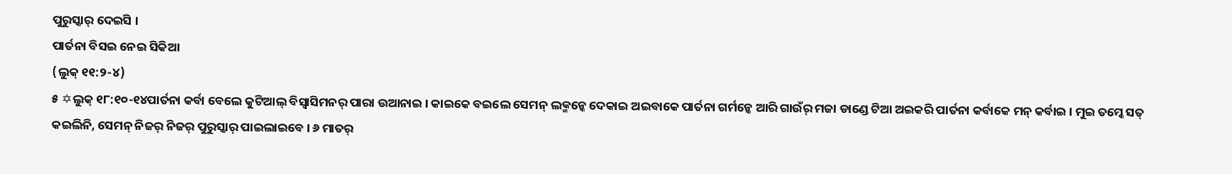ପୁରୁସ୍କାର୍ ଦେଇସି ।
ପାର୍ତନା ବିସଇ ନେଇ ସିକିଆ
(ଲୁକ୍ ୧୧:୨-୪)
୫ ✡ଲୁକ୍ ୧୮:୧୦-୧୪ପାର୍ତନା କର୍ବା ବେଲେ କୁଟିଆଲ୍ ବିସ୍ବାସିମନର୍ ପାରା ଉଆନାଇ । କାଇକେ ବଇଲେ ସେମନ୍ ଲକ୍ମନ୍କେ ଦେକାଇ ଅଇବାକେ ପାର୍ତନା ଗର୍ମନ୍କେ ଆରି ଗାଉଁର୍ ମଜା ଡାଣ୍ଡେ ଟିଆ ଅଇକରି ପାର୍ତନା କର୍ବାକେ ମନ୍ କର୍ବାଇ । ମୁଇ ତମ୍କେ ସତ୍ କଇଲିନି, ସେମନ୍ ନିଜର୍ ନିଜର୍ ପୁରୁସ୍କାର୍ ପାଇଲାଇବେ । ୬ ମାତର୍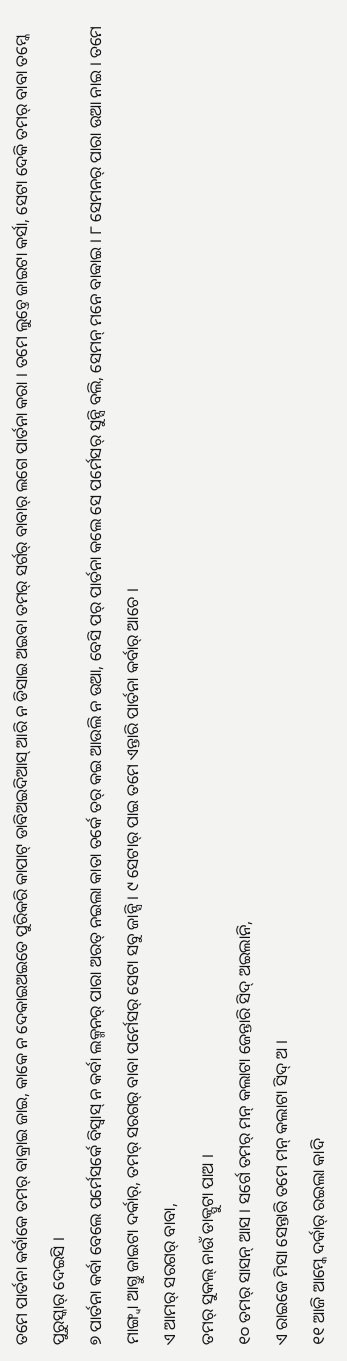ତମେ ପାର୍ତନା କର୍ବାକେ ତମର୍ ବାକ୍ରାଇ ଜାଇ, କାକେ ନ ଦେକାଇଅଇତେ ପୁରିକରି କାପାଟ୍ ଡାବିଅଇଦିଆସ୍ ଆରି ନ ଡିସାଇ ଅଇବା ତମର୍ ସର୍ଗର୍ ବାବାର୍ ଲଗେ ପାର୍ତନା କରା । ତମେ ଲୁଚ୍ତେ ଜାଇଟା କର୍ସା, ସେଟା ଦେକି ତମର୍ ବାବା ତମ୍କେ ପୁରୁସ୍କାର୍ ଦେଇସି ।
୭ ପାର୍ତନା କର୍ବା ବେଲେ ପର୍ମେସର୍କେ ବିସ୍ବାସ୍ ନ କର୍ବା ଲକ୍ମନର୍ ପାରା ଅରତ୍ ନଇଲା କାତା ତର୍କେ ତର୍ କଇ ଆଉଲି ନ ଉଆ, ବେସି ପର୍ ପାର୍ତନା କଲେ ସେ ପର୍ମେସର୍ ସୁନ୍ସି ବଲି, ସେମନ୍ ମନେ ବାବ୍ବାଇ । ୮ ସେମନର୍ ପାରା ଉଆ ନାଇ । ତମେ ମାଙ୍ଗ୍ବା ଆଗ୍ତୁ ଜାଇଟା ଦର୍କାର୍, ତମର୍ ସରଗର୍ ବାବା ପର୍ମେସର୍ ସେଟା ସବୁ ଜାନ୍ସି । ୯ ସେଟାର୍ ପାଇ ତମେ ଏନ୍ତାରି ପାର୍ତନା କର୍ବାର୍ ଆଚେ ।
ଏ ଆମର୍ ସରଗର୍ ବାବା,
ତମର୍ ସୁକଲ୍ ନାଉଁ ଡାକ୍ପୁଟା ପାଅ ।
୧୦ ତମର୍ ସାସନ୍ ଆସ । ସର୍ଗେ ତମର୍ ମନ୍ କଲାଟା ଜେନ୍ତାରି ସିଦ୍ ଅଇଲାନି,
ଏ ରାଇଜେ ମିସା ସେନ୍ତାରି ତମେ ମନ୍ କଲାଟା ସିଦ୍ ଅ ।
୧୧ ଆଜି ଆମ୍କେ ଦର୍କାର୍ ରଇଲା କାଦି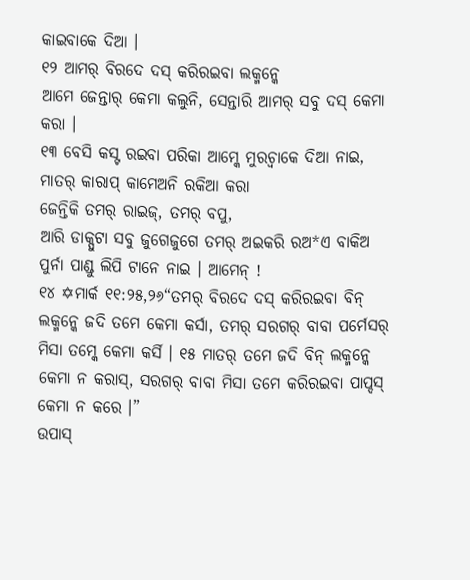କାଇବାକେ ଦିଆ ।
୧୨ ଆମର୍ ବିରଦେ ଦସ୍ କରିରଇବା ଲକ୍ମନ୍କେ
ଆମେ ଜେନ୍ତାର୍ କେମା କଲୁନି, ସେନ୍ତାରି ଆମର୍ ସବୁ ଦସ୍ କେମା କରା ।
୧୩ ବେସି କସ୍ଟ ରଇବା ପରିକା ଆମ୍କେ ମୁରଚ୍ବାକେ ଦିଆ ନାଇ,
ମାତର୍ କାରାପ୍ କାମେଅନି ରକିଆ କରା
ଜେନ୍ତିକି ତମର୍ ରାଇଜ୍, ତମର୍ ବପୁ,
ଆରି ଡାକ୍ପୁଟା ସବୁ ଜୁଗେଜୁଗେ ତମର୍ ଅଇକରି ରଅ*ଏ ବାକିଅ ପୁର୍ନା ପାଣ୍ଡୁ ଲିପି ଟାନେ ନାଇ । ଆମେନ୍ !
୧୪ ✡ମାର୍କ ୧୧:୨୫,୨୬“ତମର୍ ବିରଦେ ଦସ୍ କରିରଇବା ବିନ୍ ଲକ୍ମନ୍କେ ଜଦି ତମେ କେମା କର୍ସା, ତମର୍ ସରଗର୍ ବାବା ପର୍ମେସର୍ ମିସା ତମ୍କେ କେମା କର୍ସି । ୧୫ ମାତର୍ ତମେ ଜଦି ବିନ୍ ଲକ୍ମନ୍କେ କେମା ନ କରାସ୍, ସରଗର୍ ବାବା ମିସା ତମେ କରିରଇବା ପାପ୍ଦସ୍ କେମା ନ କରେ ।”
ଉପାସ୍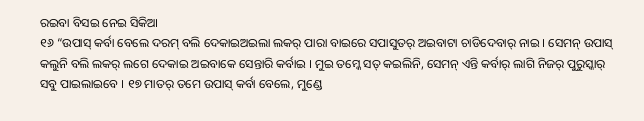ରଇବା ବିସଇ ନେଇ ସିକିଆ
୧୬ “ଉପାସ୍ କର୍ବା ବେଲେ ଦରମ୍ ବଲି ଦେକାଇଅଇଲା ଲକର୍ ପାରା ବାଇରେ ସପାସୁତର୍ ଅଇବାଟା ଚାଡିଦେବାର୍ ନାଇ । ସେମନ୍ ଉପାସ୍ କଲୁନି ବଲି ଲକର୍ ଲଗେ ଦେକାଇ ଅଇବାକେ ସେନ୍ତାରି କର୍ବାଇ । ମୁଇ ତମ୍କେ ସତ୍ କଇଲିନି, ସେମନ୍ ଏନ୍ତି କର୍ବାର୍ ଲାଗି ନିଜର୍ ପୁରୁସ୍କାର୍ ସବୁ ପାଇଲାଇବେ । ୧୭ ମାତର୍ ତମେ ଉପାସ୍ କର୍ବା ବେଲେ, ମୁଣ୍ଡେ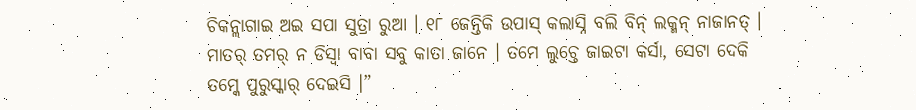ଚିକନ୍ଲାଗାଇ ଅଇ ସପା ସୁତ୍ରା ରୁଆ । ୧୮ ଜେନ୍ତିକି ଉପାସ୍ କଲାସ୍ନି ବଲି ବିନ୍ ଲକ୍ମନ୍ ନାଜାନତ୍ । ମାତର୍ ତମର୍ ନ ଡିସ୍ବା ବାବା ସବୁ କାତା ଜାନେ । ତମେ ଲୁଚ୍ତେ ଜାଇଟା କର୍ସା, ସେଟା ଦେକି ତମ୍କେ ପୁରୁସ୍କାର୍ ଦେଇସି ।”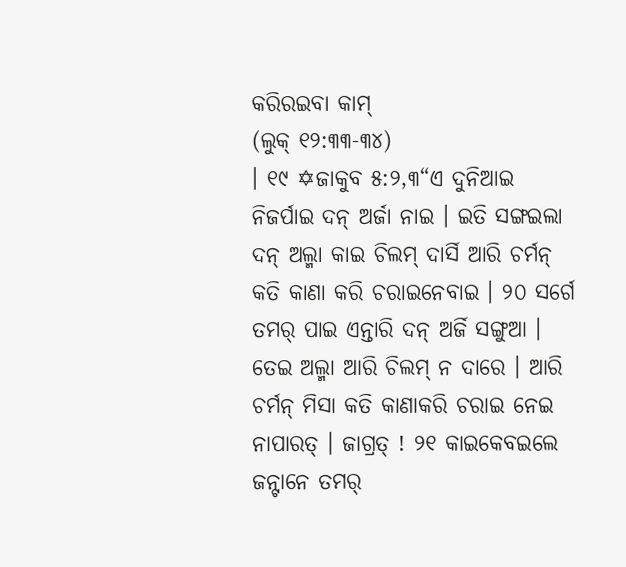କରିରଇବା କାମ୍
(ଲୁକ୍ ୧୨:୩୩-୩୪)
। ୧୯ ✡ଜାକୁବ ୫:୨,୩“ଏ ଦୁନିଆଇ ନିଜର୍ପାଇ ଦନ୍ ଅର୍ଜା ନାଇ । ଇତି ସଙ୍ଗଇଲା ଦନ୍ ଅଲ୍ମା କାଇ ଚିଲମ୍ ଦାର୍ସି ଆରି ଚର୍ମନ୍ କତି କାଣା କରି ଚରାଇନେବାଇ । ୨୦ ସର୍ଗେ ତମର୍ ପାଇ ଏନ୍ତାରି ଦନ୍ ଅର୍ଜି ସଙ୍ଗୁଆ । ତେଇ ଅଲ୍ମା ଆରି ଚିଲମ୍ ନ ଦାରେ । ଆରି ଚର୍ମନ୍ ମିସା କତି କାଣାକରି ଚରାଇ ନେଇ ନାପାରତ୍ । ଜାଗ୍ରତ୍ ! ୨୧ କାଇକେବଇଲେ ଜନ୍ଟାନେ ତମର୍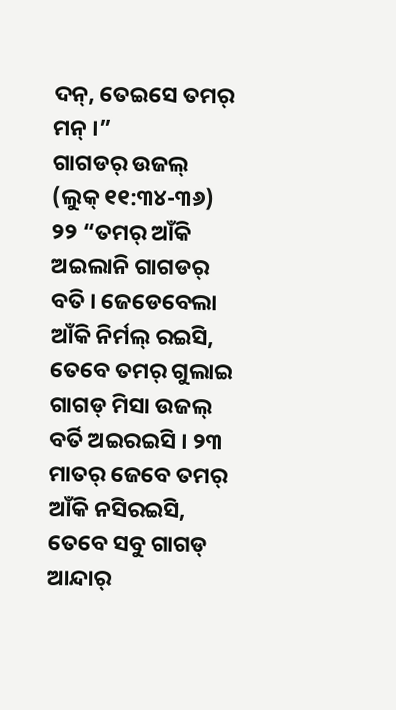ଦନ୍, ତେଇସେ ତମର୍ ମନ୍ ।”
ଗାଗଡର୍ ଉଜଲ୍
(ଲୁକ୍ ୧୧:୩୪-୩୬)
୨୨ “ତମର୍ ଆଁକି ଅଇଲାନି ଗାଗଡର୍ ବତି । ଜେଡେବେଲା ଆଁକି ନିର୍ମଲ୍ ରଇସି, ତେବେ ତମର୍ ଗୁଲାଇ ଗାଗଡ୍ ମିସା ଉଜଲ୍ ବର୍ତି ଅଇରଇସି । ୨୩ ମାତର୍ ଜେବେ ତମର୍ ଆଁକି ନସିରଇସି, ତେବେ ସବୁ ଗାଗଡ୍ ଆନ୍ଦାର୍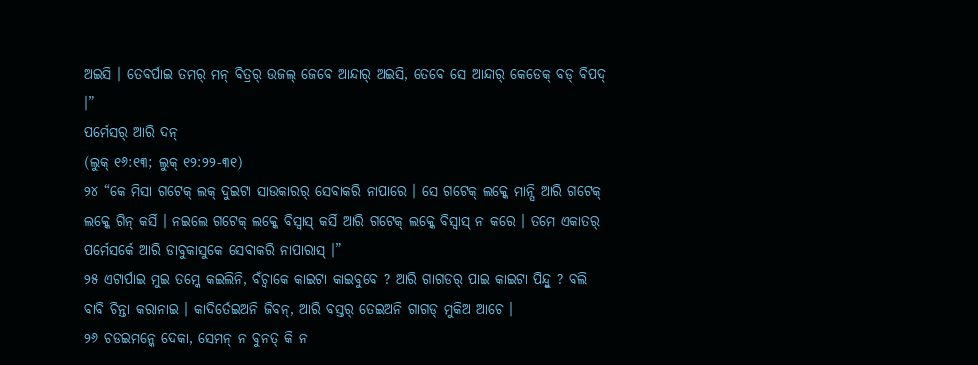ଅଇସି । ତେବର୍ପାଇ ତମର୍ ମନ୍ ବିତ୍ରର୍ ଉଜଲ୍ ଜେବେ ଆନ୍ଦାର୍ ଅଇସି, ତେବେ ସେ ଆନ୍ଦାର୍ କେଡେକ୍ ବଡ୍ ବିପଦ୍ ।”
ପର୍ମେସର୍ ଆରି ଦନ୍
(ଲୁକ୍ ୧୬:୧୩; ଲୁକ୍ ୧୨:୨୨-୩୧)
୨୪ “କେ ମିସା ଗଟେକ୍ ଲକ୍ ଦୁଇଟା ସାଉକାରର୍ ସେବାକରି ନାପାରେ । ସେ ଗଟେକ୍ ଲକ୍କେ ମାନ୍ସି ଆରି ଗଟେକ୍ ଲକ୍କେ ଗିନ୍ କର୍ସି । ନଇଲେ ଗଟେକ୍ ଲକ୍କେ ବିସ୍ବାସ୍ କର୍ସି ଆରି ଗଟେକ୍ ଲକ୍କେ ବିସ୍ବାସ୍ ନ କରେ । ତମେ ଏକାତର୍ ପର୍ମେସର୍କେ ଆରି ଡାବୁକାସୁକେ ସେବାକରି ନାପାରାସ୍ ।”
୨୫ ଏଟାର୍ପାଇ ମୁଇ ତମ୍କେ କଇଲିନି, ବଁଚ୍ବାକେ କାଇଟା କାଇବୁବେ ? ଆରି ଗାଗଡର୍ ପାଇ କାଇଟା ପିନ୍ଦ୍ବୁ ? ବଲି ବାବି ଚିନ୍ତା କରାନାଇ । କାଦିର୍ତେଇଅନି ଜିବନ୍, ଆରି ବସ୍ତର୍ ତେଇଅନି ଗାଗଡ୍ ମୁକିଅ ଆଚେ ।
୨୬ ଚଡଇମନ୍କେ ଦେକା, ସେମନ୍ ନ ବୁନତ୍ କି ନ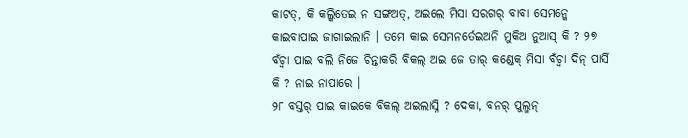କାଟତ୍, କି କଲ୍କିତେଇ ନ ସଙ୍ଗଅତ୍, ଅଇଲେ ମିସା ସରଗର୍ ବାବା ସେମନ୍କେ କାଇବାପାଇ ଜାଗାଇଲାନି । ତମେ କାଇ ସେମନର୍ତେଇଅନି ମୁକିଅ ନୁଆସ୍ କି ? ୨୭ ବଁଚ୍ବା ପାଇ ବଲି ନିଜେ ଚିନ୍ତାକରି ବିକଲ୍ ଅଇ ଜେ ତାର୍ କଣ୍ଡେକ୍ ମିସା ବଁଚ୍ବା ଦିନ୍ ପାର୍ସି କି ? ନାଇ ନାପାରେ ।
୨୮ ବସ୍ତର୍ ପାଇ କାଇକେ ବିକଲ୍ ଅଇଲାସ୍ନି ? ଦେକା, ବନର୍ ପୁଲ୍ମନ୍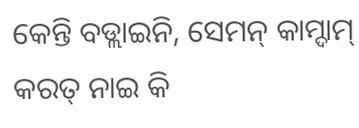କେନ୍ତି ବଡ୍ଲାଇନି, ସେମନ୍ କାମ୍ଦାମ୍ କରତ୍ ନାଇ କି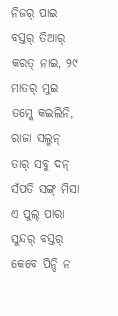ନିଜର୍ ପାଇ ବସ୍ତର୍ ତିଆର୍ କରତ୍ ନାଇ, ୨୯ ମାତର୍ ମୁଇ ତମ୍କେ କଇଲିନି, ରାଜା ସଲ୍ମନ୍ ତାର୍ ସବୁ ଦନ୍ ସଁପତି ସଙ୍ଗ୍ ମିସା ଏ ପୁଲ୍ ପାରା ସୁନ୍ଦର୍ ବସ୍ତର୍ କେବେ ପିନ୍ଦି ନ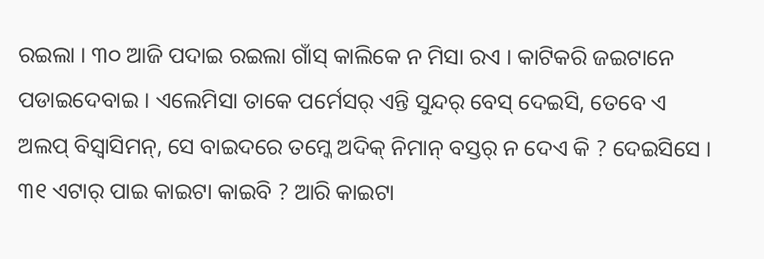ରଇଲା । ୩୦ ଆଜି ପଦାଇ ରଇଲା ଗାଁସ୍ କାଲିକେ ନ ମିସା ରଏ । କାଟିକରି ଜଇଟାନେ ପଡାଇଦେବାଇ । ଏଲେମିସା ତାକେ ପର୍ମେସର୍ ଏନ୍ତି ସୁନ୍ଦର୍ ବେସ୍ ଦେଇସି, ତେବେ ଏ ଅଲପ୍ ବିସ୍ବାସିମନ୍, ସେ ବାଇଦରେ ତମ୍କେ ଅଦିକ୍ ନିମାନ୍ ବସ୍ତର୍ ନ ଦେଏ କି ? ଦେଇସିସେ ।
୩୧ ଏଟାର୍ ପାଇ କାଇଟା କାଇବି ? ଆରି କାଇଟା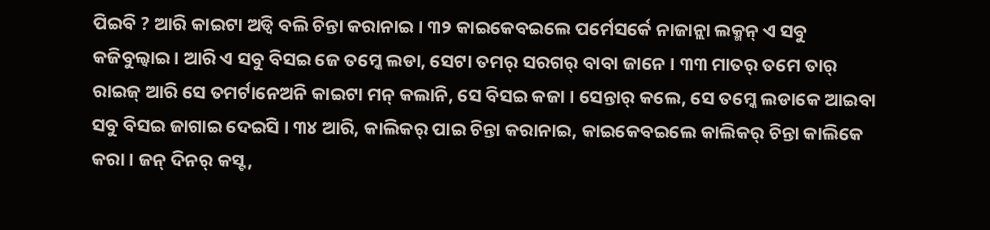ପିଇବି ? ଆରି କାଇଟା ଅଡ୍ବି ବଲି ଚିନ୍ତା କରାନାଇ । ୩୨ କାଇକେବଇଲେ ପର୍ମେସର୍କେ ନାଜାନ୍ଲା ଲକ୍ମନ୍ ଏ ସବୁ କଜିବୁଲ୍ବାଇ । ଆରି ଏ ସବୁ ବିସଇ ଜେ ତମ୍କେ ଲଡା, ସେଟା ତମର୍ ସରଗର୍ ବାବା ଜାନେ । ୩୩ ମାତର୍ ତମେ ତାର୍ ରାଇଜ୍ ଆରି ସେ ତମର୍ଟାନେଅନି କାଇଟା ମନ୍ କଲାନି, ସେ ବିସଇ କଜା । ସେନ୍ତାର୍ କଲେ, ସେ ତମ୍କେ ଲଡାକେ ଆଇବା ସବୁ ବିସଇ ଜାଗାଇ ଦେଇସି । ୩୪ ଆରି, କାଲିକର୍ ପାଇ ଚିନ୍ତା କରାନାଇ, କାଇକେବଇଲେ କାଲିକର୍ ଚିନ୍ତା କାଲିକେ କରା । ଜନ୍ ଦିନର୍ କସ୍ଟ,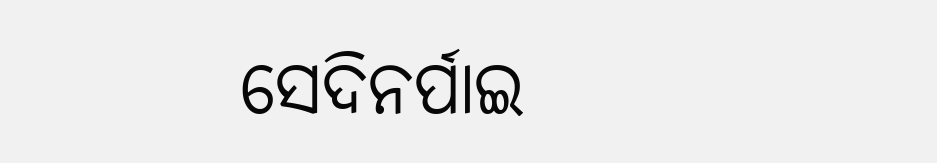ସେଦିନର୍ପାଇ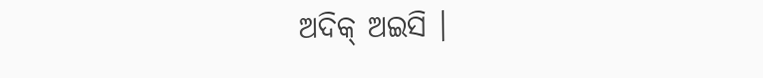ଅଦିକ୍ ଅଇସି ।